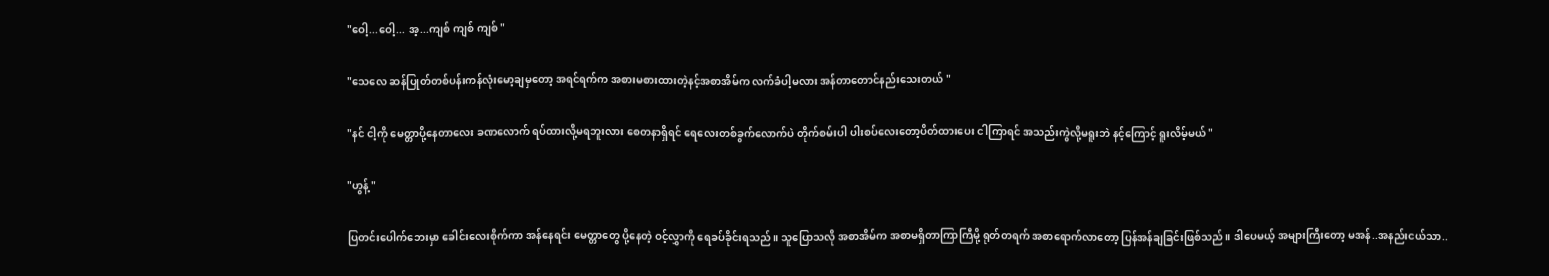"ဝေါ့...ဝေါ့... အ့...ကျစ် ကျစ် ကျစ် "

"သေလေ ဆန်ပြုတ်တစ်ပန်းကန်လုံးမော့ချမှတော့ အရင်ရက်က အစားမစားထားတဲ့နင့်အစာအိမ်က လက်ခံပါ့မလား အန်တာတောင်နည်းသေးတယ် "

"နင် ငါ့ကို မေတ္တာပို့နေတာလေး ခဏလောက် ရပ်ထားလို့မရဘူးလား စေတနာရှိရင် ရေလေးတစ်ခွက်လောက်ပဲ တိုက်စမ်းပါ ပါးစပ်လေးတော့ပိတ်ထားပေး ငါကြာရင် အသည်းကွဲလို့မရူးဘဲ နင့်ကြောင့် ရူးလိမ့်မယ် "

"ဟွန့် "

ပြတင်းပေါက်ဘေးမှာ ခေါင်းလေးစိုက်ကာ အန်နေရင်း မေတ္တာတွေ ပို့နေတဲ့ ဝင့်လွှာကို ရေခပ်ခိုင်းရသည်။ သူပြောသလို အစာအိမ်က အစာမရှိတာကြာကြီမို့ ရုတ်တရက် အစာရောက်လာတော့ ပြန်အန်ချခြင်းဖြစ်သည်။ ဒါပေမယ့် အများကြီးတော့ မအန်..အနည်းငယ်သာ..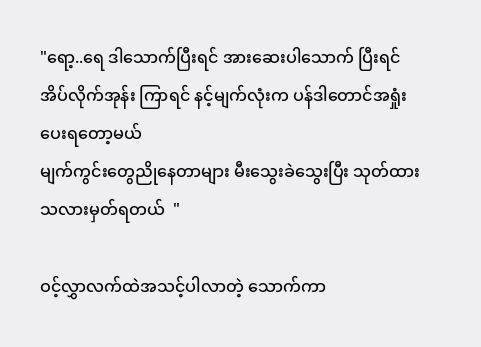"ရော့..ရေ ဒါသောက်ပြီးရင် အားဆေးပါသောက် ပြီးရင် အိပ်လိုက်အုန်း ကြာရင် နင့်မျက်လုံးက ပန်ဒါတောင်အရှုံးပေးရတော့မယ်
မျက်ကွင်းတွေညိုနေတာများ မီးသွေးခဲသွေးပြီး သုတ်ထားသလားမှတ်ရတယ်  "

ဝင့်လွှာလက်ထဲအသင့်ပါလာတဲ့ သောက်ကာ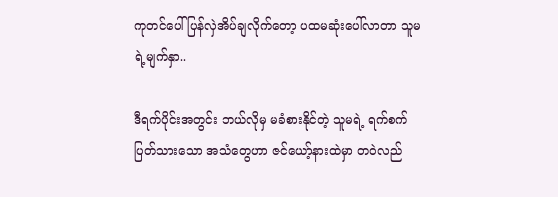ကုတင်ပေါ်ပြန်လှဲအိပ်ချလိုက်တော့ ပထမဆုံးပေါ်လာတာ သူမရဲ့မျက်နှာ..

ဒီရက်ပိုင်းအတွင်း ဘယ်လိုမှ မခံစားနိုင်တဲ့ သူမရဲ့ ရက်စက်ပြတ်သားသော အသံတွေဟာ ဇင်ယော့်နားထဲမှာ တဝဲလည်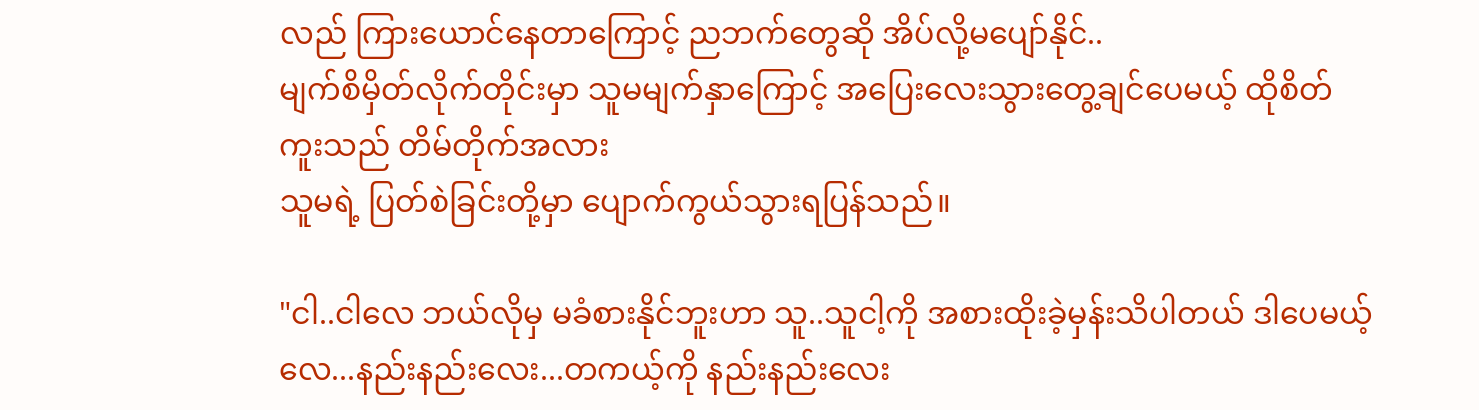လည် ကြားယောင်နေတာကြောင့် ညဘက်တွေဆို အိပ်လို့မပျော်နိုင်..
မျက်စိမှိတ်လိုက်တိုင်းမှာ သူမမျက်နှာကြောင့် အပြေးလေးသွားတွေ့ချင်ပေမယ့် ထိုစိတ်ကူးသည် တိမ်တိုက်အလား
သူမရဲ့ ပြတ်စဲခြင်းတို့မှာ ပျောက်ကွယ်သွားရပြန်သည်။

"ငါ..ငါလေ ဘယ်လိုမှ မခံစားနိုင်ဘူးဟာ သူ..သူငါ့ကို အစားထိုးခဲ့မှန်းသိပါတယ် ဒါပေမယ့်လေ...နည်းနည်းလေး...တကယ့်ကို နည်းနည်းလေး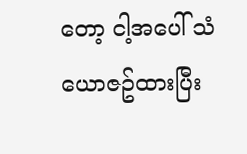တော့ ငါ့အပေါ် သံယောဇဥ်ထားပြီး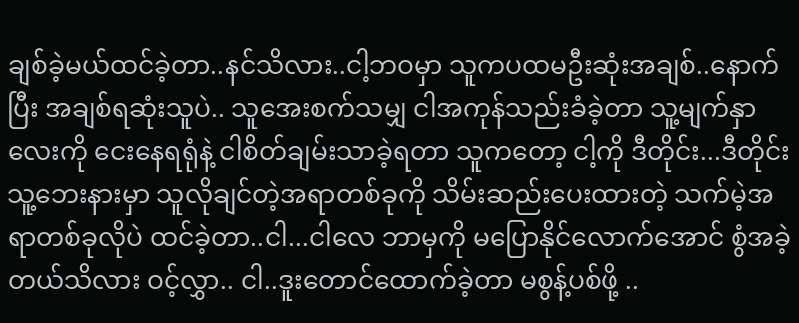ချစ်ခဲ့မယ်ထင်ခဲ့တာ..နင်သိလား..ငါ့ဘဝမှာ သူကပထမဦးဆုံးအချစ်..နောက်ပြီး အချစ်ရဆုံးသူပဲ.. သူအေးစက်သမျှ ငါအကုန်သည်းခံခဲ့တာ သူ့မျက်နှာလေးကို ငေးနေရရုံနဲ့ ငါစိတ်ချမ်းသာခဲ့ရတာ သူကတော့ ငါ့ကို ဒီတိုင်း...ဒီတိုင်း သူ့ဘေးနားမှာ သူလိုချင်တဲ့အရာတစ်ခုကို သိမ်းဆည်းပေးထားတဲ့ သက်မဲ့အရာတစ်ခုလိုပဲ ထင်ခဲ့တာ..ငါ...ငါလေ ဘာမှကို မပြောနိုင်လောက်အောင် စွံအခဲ့တယ်သိလား ဝင့်လွှာ.. ငါ..ဒူးတောင်ထောက်ခဲ့တာ မစွန့်ပစ်ဖို့ ..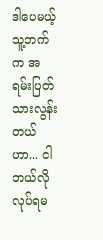ဒါပေမယ့် သူ့ဘက်က အရမ်းပြတ်သားလွန်းတယ်ဟာ... ငါဘယ်လို လုပ်ရမ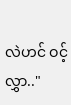လဲဟင် ဝင့်လွှာ.."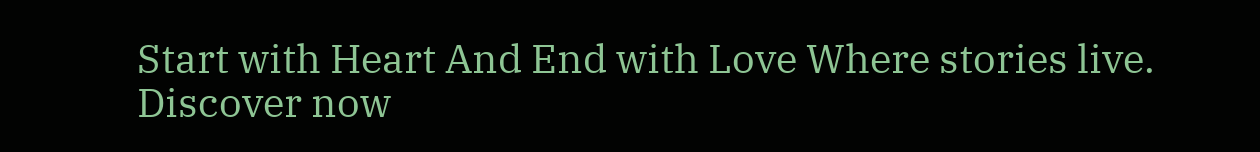Start with Heart And End with Love Where stories live. Discover now